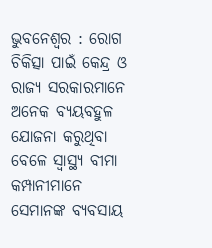ଭୁବନେଶ୍ୱର : ରୋଗ ଚିକିତ୍ସା ପାଇଁ କେନ୍ଦ୍ର ଓ ରାଜ୍ୟ ସରକାରମାନେ ଅନେକ ବ୍ୟୟବହୁଳ ଯୋଜନା କରୁଥିବା ବେଳେ ସ୍ୱାସ୍ଥ୍ୟ ବୀମା କମ୍ପାନୀମାନେ ସେମାନଙ୍କ ବ୍ୟବସାୟ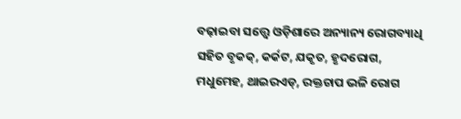ବଢ଼ାଇବା ସତ୍ତ୍ୱେ ଓଡ଼ିଶାରେ ଅନ୍ୟାନ୍ୟ ରୋଗବ୍ୟାଧି ସହିତ ବୃକକ୍, କର୍କଟ, ଯକୃତ, ହୃଦରୋଗ, ମଧୁମେହ, ଥାଇରଏଡ୍, ରକ୍ତଚାପ ଭଳି ରୋଗ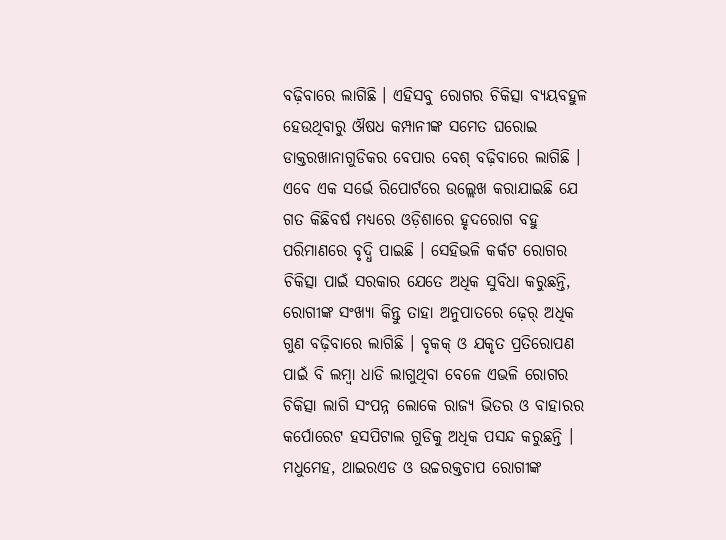ବଢ଼ିବାରେ ଲାଗିଛି । ଏହିସବୁ ରୋଗର ଚିକିତ୍ସା ବ୍ୟୟବହୁଳ ହେଉଥିବାରୁ ଔଷଧ କମ୍ପାନୀଙ୍କ ସମେତ ଘରୋଇ ଡାକ୍ତରଖାନାଗୁଡିକର ବେପାର ବେଶ୍ ବଢ଼ିବାରେ ଲାଗିଛି ।
ଏବେ ଏକ ସର୍ଭେ ରିପୋର୍ଟରେ ଉଲ୍ଲେଖ କରାଯାଇଛି ଯେ ଗତ କିଛିବର୍ଷ ମଧ୍ୟରେ ଓଡ଼ିଶାରେ ହୃଦରୋଗ ବହୁ ପରିମାଣରେ ବୃଦ୍ଧି ପାଇଛି । ସେହିଭଳି କର୍କଟ ରୋଗର ଚିକିତ୍ସା ପାଇଁ ସରକାର ଯେତେ ଅଧିକ ସୁବିଧା କରୁଛନ୍ତି, ରୋଗୀଙ୍କ ସଂଖ୍ୟା କିନ୍ତୁ ତାହା ଅନୁପାତରେ ଢ଼େର୍ ଅଧିକ ଗୁଣ ବଢ଼ିବାରେ ଲାଗିଛି । ବୃକକ୍ ଓ ଯକୃତ ପ୍ରତିରୋପଣ ପାଇଁ ବି ଲମ୍ବା ଧାଡି ଲାଗୁଥିବା ବେଳେ ଏଭଳି ରୋଗର ଚିକିତ୍ସା ଲାଗି ସଂପନ୍ନ ଲୋକେ ରାଜ୍ୟ ଭିତର ଓ ବାହାରର କର୍ପୋରେଟ ହସପିଟାଲ ଗୁଡିକୁ ଅଧିକ ପସନ୍ଦ କରୁଛନ୍ତି ।
ମଧୁମେହ, ଥାଇରଏଡ ଓ ଉଚ୍ଚରକ୍ତଚାପ ରୋଗୀଙ୍କ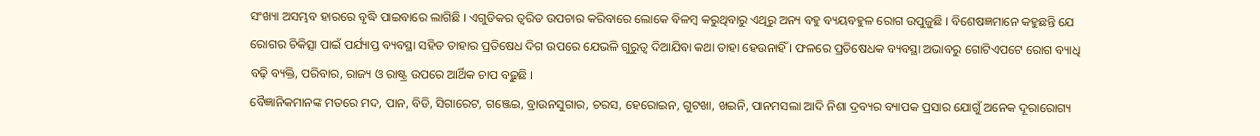ସଂଖ୍ୟା ଅସମ୍ଭବ ହାରରେ ବୃଦ୍ଧି ପାଇବାରେ ଲାଗିଛି । ଏଗୁଡିକର ତ୍ୱରିତ ଉପଚାର କରିବାରେ ଲୋକେ ବିଳମ୍ବ କରୁଥିବାରୁ ଏଥିରୁ ଅନ୍ୟ ବହୁ ବ୍ୟୟବହୁଳ ରୋଗ ଉପୁଜୁଛି । ବିଶେଷଜ୍ଞମାନେ କହୁଛନ୍ତି ଯେ ରୋଗର ଚିକିତ୍ସା ପାଇଁ ପର୍ଯ୍ୟାପ୍ତ ବ୍ୟବସ୍ଥା ସହିତ ତାହାର ପ୍ରତିଷେଧ ଦିଗ ଉପରେ ଯେଭଳି ଗୁରୁତ୍ୱ ଦିଆଯିବା କଥା ତାହା ହେଉନାହିଁ । ଫଳରେ ପ୍ରତିଷେଧକ ବ୍ୟବସ୍ଥା ଅଭାବରୁ ଗୋଟିଏପଟେ ରୋଗ ବ୍ୟାଧି ବଢ଼ି ବ୍ୟକ୍ତି, ପରିବାର, ରାଜ୍ୟ ଓ ରାଷ୍ଟ୍ର ଉପରେ ଆର୍ଥିକ ଚାପ ବଢ଼ୁଛି ।
ବୈଜ୍ଞାନିକମାନଙ୍କ ମତରେ ମଦ, ପାନ, ବିଡି, ସିଗାରେଟ, ଗଞ୍ଜେଇ, ବ୍ରାଉନସୁଗାର, ଚରସ, ହେରୋଇନ, ଗୁଟଖା, ଖଇନି, ପାନମସଲା ଆଦି ନିଶା ଦ୍ରବ୍ୟର ବ୍ୟାପକ ପ୍ରସାର ଯୋଗୁଁ ଅନେକ ଦୂରାରୋଗ୍ୟ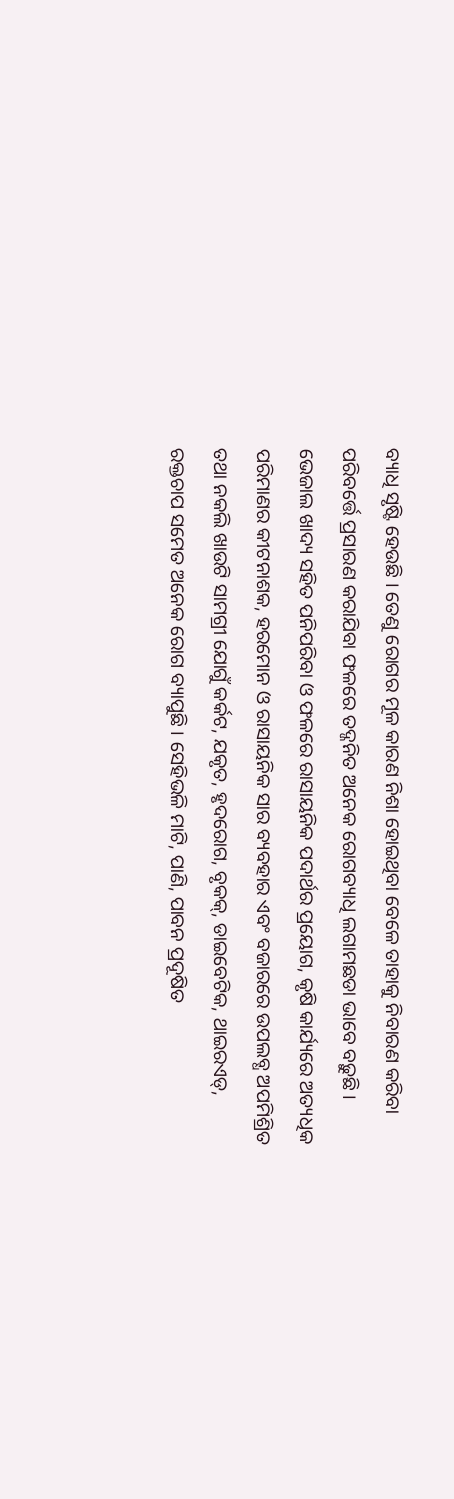ବ୍ୟାଧି ସୃଷ୍ଟି ହେଉଛି । ତେଣୁ ରୋଗର ମୂଳ କାରଣ ନିଶା ହୋଇଥିବା ବେଳେ ତାହାକୁ ନିବାରଣ କରିବା ପରିବର୍ତ୍ତେ ପ୍ରସାରଣ କରାଯିବା ଫଳରେ ତଦ୍ଜନିତ ଅନେକ ରୋଗବ୍ୟାଧି ଲଗାମଛଡା ଭାବେ ବଢ଼ୁଛି ।
ଭେଜାଲ ଖାଦ୍ୟ ସହିତ ପନିପରିବା ଓ ଫଳରେ ରାସାୟନିକ ପଦାର୍ଥର ପ୍ରୟୋଗ, କୃଷି କାର୍ଯ୍ୟରେ ଅତ୍ୟଧିକ ପରିମାଣର କୀଟନାଶକ, ହରମୋନ ଓ ରାସାୟନିକ ସାର ବ୍ୟବହାର ଏବଂ ବଜାରରେ ଉପଲବ୍ଧ ଅପମିଶ୍ରିତ ତଥା ନକଲି ଖାଉଟି ସାମଗ୍ରୀ ଯୋଗୁଁ କର୍କଟ, ଯକୃତ, ହୃଦରୋଗ, ବୃକକ୍, ଡାଇବେଟିକ, ଥାଇରଏଡ୍, ରକ୍ତଚାପ ସମେତ ଅନେକ ରୋଗ ବ୍ୟାପୁଛି । ସେହିଭଳି ମାଟି, ପାଣି, ପାବନ ପ୍ରଦୂଷିତ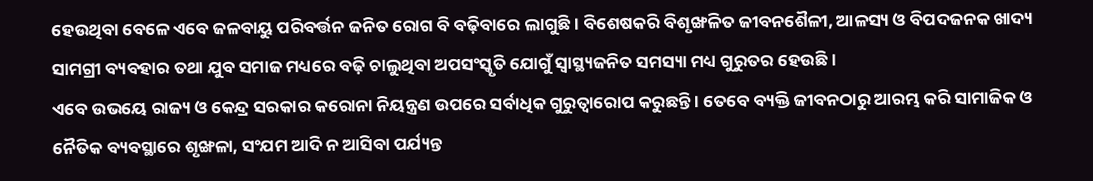ହେଉଥିବା ବେଳେ ଏବେ ଜଳବାୟୁ ପରିବର୍ତ୍ତନ ଜନିତ ରୋଗ ବି ବଢ଼ିବାରେ ଲାଗୁଛି । ବିଶେଷକରି ବିଶୃଙ୍ଖଳିତ ଜୀବନଶୈଳୀ, ଆଳସ୍ୟ ଓ ବିପଦଜନକ ଖାଦ୍ୟ ସାମଗ୍ରୀ ବ୍ୟବହାର ତଥା ଯୁବ ସମାଜ ମଧ୍ୟରେ ବଢ଼ି ଚାଲୁଥିବା ଅପସଂସ୍କୃତି ଯୋଗୁଁ ସ୍ୱାସ୍ଥ୍ୟଜନିତ ସମସ୍ୟା ମଧ୍ୟ ଗୁରୁତର ହେଉଛି ।
ଏବେ ଉଭୟେ ରାଜ୍ୟ ଓ କେନ୍ଦ୍ର ସରକାର କରୋନା ନିୟନ୍ତ୍ରଣ ଉପରେ ସର୍ବାଧିକ ଗୁରୁତ୍ୱାରୋପ କରୁଛନ୍ତି । ତେବେ ବ୍ୟକ୍ତି ଜୀବନଠାରୁ ଆରମ୍ଭ କରି ସାମାଜିକ ଓ ନୈତିକ ବ୍ୟବସ୍ଥାରେ ଶୃଙ୍ଖଳା, ସଂଯମ ଆଦି ନ ଆସିବା ପର୍ଯ୍ୟନ୍ତ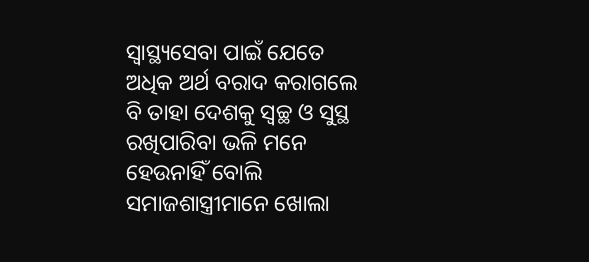ସ୍ୱାସ୍ଥ୍ୟସେବା ପାଇଁ ଯେତେ ଅଧିକ ଅର୍ଥ ବରାଦ କରାଗଲେ ବି ତାହା ଦେଶକୁ ସ୍ୱଚ୍ଛ ଓ ସୁସ୍ଥ ରଖିପାରିବା ଭଳି ମନେ ହେଉନାହିଁ ବୋଲି ସମାଜଶାସ୍ତ୍ରୀମାନେ ଖୋଲା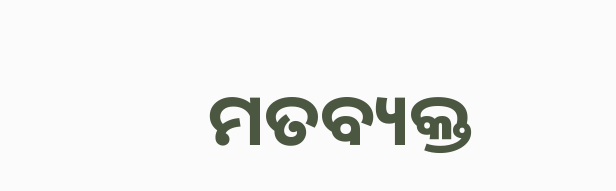ମତବ୍ୟକ୍ତ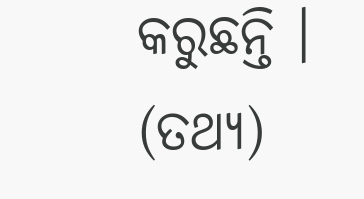କରୁଛନ୍ତି । (ତଥ୍ୟ)